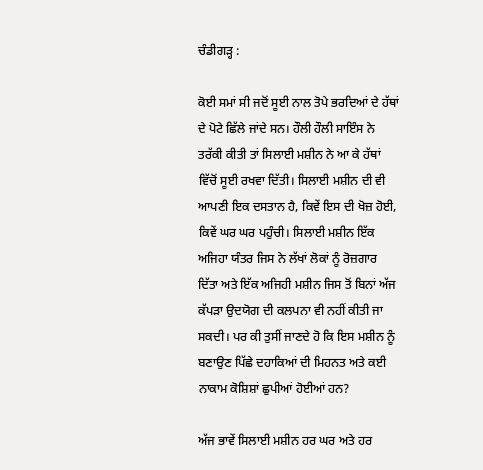ਚੰਡੀਗੜ੍ਹ :

ਕੋਈ ਸਮਾਂ ਸੀ ਜਦੋਂ ਸੂਈ ਨਾਲ ਤੋਪੇ ਭਰਦਿਆਂ ਦੇ ਹੱਥਾਂ ਦੇ ਪੋਟੇ ਛਿੱਲੇ ਜਾਂਦੇ ਸਨ। ਹੌਲੀ ਹੌਲੀ ਸਾਇੰਸ ਨੇ ਤਰੱਕੀ ਕੀਤੀ ਤਾਂ ਸਿਲਾਈ ਮਸ਼ੀਨ ਨੇ ਆ ਕੇ ਹੱਥਾਂ ਵਿੱਚੋਂ ਸੂਈ ਰਖਵਾ ਦਿੱਤੀ। ਸਿਲਾਈ ਮਸ਼ੀਨ ਦੀ ਵੀ ਆਪਣੀ ਇਕ ਦਸਤਾਨ ਹੈ, ਕਿਵੇਂ ਇਸ ਦੀ ਖੋਜ਼ ਹੋਈ, ਕਿਵੇਂ ਘਰ ਘਰ ਪਹੁੰਚੀ। ਸਿਲਾਈ ਮਸ਼ੀਨ ਇੱਕ ਅਜਿਹਾ ਯੰਤਰ ਜਿਸ ਨੇ ਲੱਖਾਂ ਲੋਕਾਂ ਨੂੰ ਰੋਜ਼ਗਾਰ ਦਿੱਤਾ ਅਤੇ ਇੱਕ ਅਜਿਹੀ ਮਸ਼ੀਨ ਜਿਸ ਤੋਂ ਬਿਨਾਂ ਅੱਜ ਕੱਪੜਾ ਉਦਯੋਗ ਦੀ ਕਲਪਨਾ ਵੀ ਨਹੀਂ ਕੀਤੀ ਜਾ ਸਕਦੀ। ਪਰ ਕੀ ਤੁਸੀਂ ਜਾਣਦੇ ਹੋ ਕਿ ਇਸ ਮਸ਼ੀਨ ਨੂੰ ਬਣਾਉਣ ਪਿੱਛੇ ਦਹਾਕਿਆਂ ਦੀ ਮਿਹਨਤ ਅਤੇ ਕਈ ਨਾਕਾਮ ਕੋਸ਼ਿਸ਼ਾਂ ਛੁਪੀਆਂ ਹੋਈਆਂ ਹਨ?

ਅੱਜ ਭਾਵੇਂ ਸਿਲਾਈ ਮਸ਼ੀਨ ਹਰ ਘਰ ਅਤੇ ਹਰ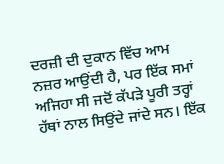ਦਰਜ਼ੀ ਦੀ ਦੁਕਾਨ ਵਿੱਚ ਆਮ ਨਜ਼ਰ ਆਉਂਦੀ ਹੈ, ਪਰ ਇੱਕ ਸਮਾਂ ਅਜਿਹਾ ਸੀ ਜਦੋਂ ਕੱਪੜੇ ਪੂਰੀ ਤਰ੍ਹਾਂ ਹੱਥਾਂ ਨਾਲ ਸਿਉਂਦੇ ਜਾਂਦੇ ਸਨ। ਇੱਕ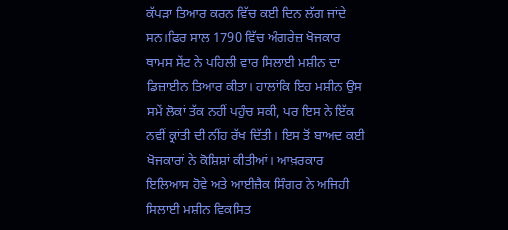ਕੱਪੜਾ ਤਿਆਰ ਕਰਨ ਵਿੱਚ ਕਈ ਦਿਨ ਲੱਗ ਜਾਂਦੇ ਸਨ।ਫਿਰ ਸਾਲ 1790 ਵਿੱਚ ਅੰਗਰੇਜ਼ ਖੋਜਕਾਰ ਥਾਮਸ ਸੇਂਟ ਨੇ ਪਹਿਲੀ ਵਾਰ ਸਿਲਾਈ ਮਸ਼ੀਨ ਦਾ ਡਿਜ਼ਾਈਨ ਤਿਆਰ ਕੀਤਾ। ਹਾਲਾਂਕਿ ਇਹ ਮਸ਼ੀਨ ਉਸ ਸਮੇਂ ਲੋਕਾਂ ਤੱਕ ਨਹੀਂ ਪਹੁੰਚ ਸਕੀ, ਪਰ ਇਸ ਨੇ ਇੱਕ ਨਵੀਂ ਕ੍ਰਾਂਤੀ ਦੀ ਨੀਂਹ ਰੱਖ ਦਿੱਤੀ। ਇਸ ਤੋਂ ਬਾਅਦ ਕਈ ਖੋਜਕਾਰਾਂ ਨੇ ਕੋਸ਼ਿਸ਼ਾਂ ਕੀਤੀਆਂ। ਆਖ਼ਰਕਾਰ ਇਲਿਆਸ ਹੋਵੇ ਅਤੇ ਆਈਜ਼ੈਕ ਸਿੰਗਰ ਨੇ ਅਜਿਹੀ ਸਿਲਾਈ ਮਸ਼ੀਨ ਵਿਕਸਿਤ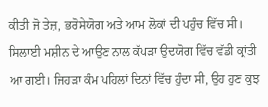ਕੀਤੀ ਜੋ ਤੇਜ਼, ਭਰੋਸੇਯੋਗ ਅਤੇ ਆਮ ਲੋਕਾਂ ਦੀ ਪਹੁੰਚ ਵਿੱਚ ਸੀ। ਸਿਲਾਈ ਮਸ਼ੀਨ ਦੇ ਆਉਣ ਨਾਲ ਕੱਪੜਾ ਉਦਯੋਗ ਵਿੱਚ ਵੱਡੀ ਕ੍ਰਾਂਤੀ ਆ ਗਈ। ਜਿਹੜਾ ਕੰਮ ਪਹਿਲਾਂ ਦਿਨਾਂ ਵਿੱਚ ਹੁੰਦਾ ਸੀ, ਉਹ ਹੁਣ ਕੁਝ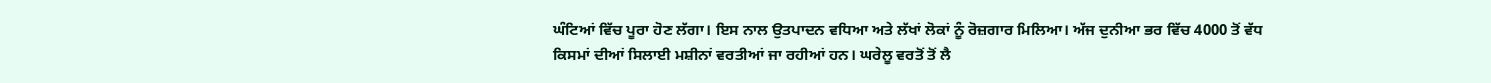ਘੰਟਿਆਂ ਵਿੱਚ ਪੂਰਾ ਹੋਣ ਲੱਗਾ। ਇਸ ਨਾਲ ਉਤਪਾਦਨ ਵਧਿਆ ਅਤੇ ਲੱਖਾਂ ਲੋਕਾਂ ਨੂੰ ਰੋਜ਼ਗਾਰ ਮਿਲਿਆ। ਅੱਜ ਦੁਨੀਆ ਭਰ ਵਿੱਚ 4000 ਤੋਂ ਵੱਧ ਕਿਸਮਾਂ ਦੀਆਂ ਸਿਲਾਈ ਮਸ਼ੀਨਾਂ ਵਰਤੀਆਂ ਜਾ ਰਹੀਆਂ ਹਨ। ਘਰੇਲੂ ਵਰਤੋਂ ਤੋਂ ਲੈ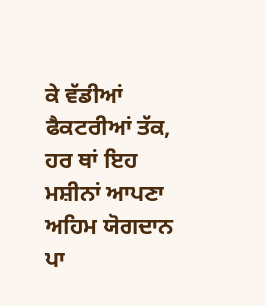ਕੇ ਵੱਡੀਆਂ ਫੈਕਟਰੀਆਂ ਤੱਕ, ਹਰ ਥਾਂ ਇਹ ਮਸ਼ੀਨਾਂ ਆਪਣਾ ਅਹਿਮ ਯੋਗਦਾਨ ਪਾ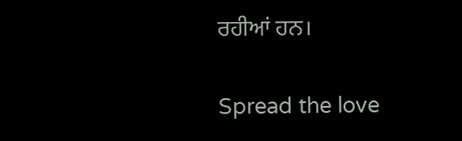ਰਹੀਆਂ ਹਨ।

Spread the love